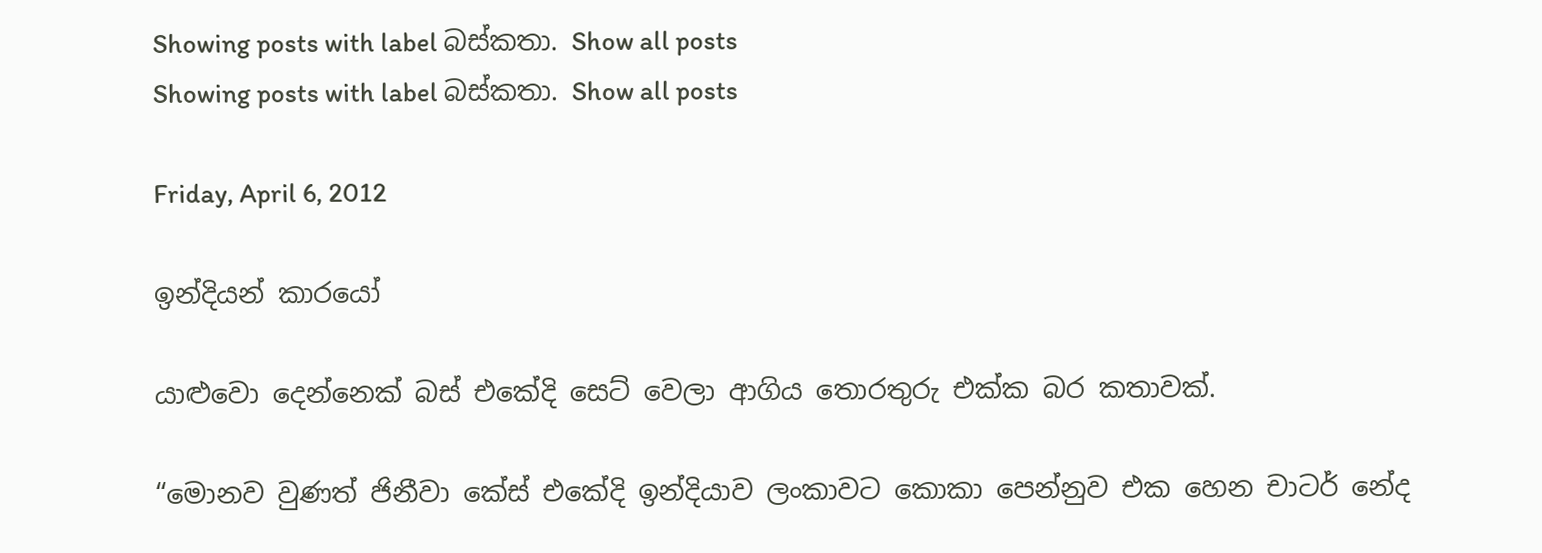Showing posts with label බස්කතා. Show all posts
Showing posts with label බස්කතා. Show all posts

Friday, April 6, 2012

ඉන්දියන් කාරයෝ

යාළුවො දෙන්නෙක් බස් එකේදි සෙට් වෙලා ආගිය තොරතුරු එක්ක බර කතාවක්.

“මොනව වුණත් ජිනීවා කේස් එකේදි ඉන්දියාව ලංකාවට කොකා පෙන්නුව එක හෙන චාටර් නේද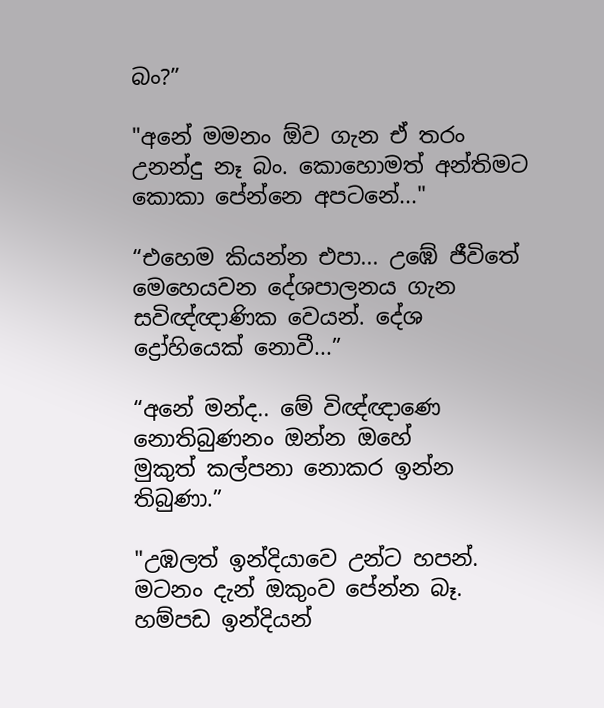බං?”

"අනේ මමනං ඕව ගැන ඒ තරං උනන්දු නෑ බං. කොහොමත් අන්තිමට කොකා පේන්නෙ අපටනේ..."

“එහෙම කියන්න එපා... උඹේ ජීවිතේ මෙහෙයවන දේශපාලනය ගැන සවිඥ්ඥාණික වෙයන්. දේශ ද්‍රෝහියෙක් නොවී...”

“අනේ මන්ද.. මේ විඥ්ඥාණෙ නොතිබුණනං ඔන්න ඔහේ මුකුත් ‍කල්පනා නොකර ඉන්න තිබුණා.”

"උඹලත් ඉන්දියාවෙ උන්ට හපන්. මටනං දැන් ඔකුංව පේන්න බෑ. හම්පඩ ඉන්දියන්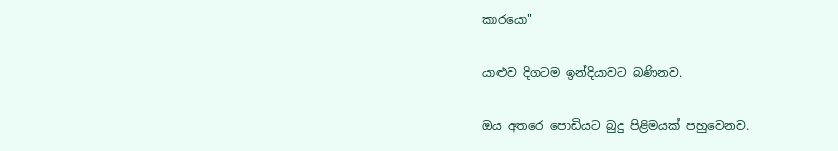කාරයො"

යාළුව දිගටම ඉන්දියාවට බණිනව.

ඔය අතරෙ පොඩියට බුදු පිළිමයක් පහුවෙනව.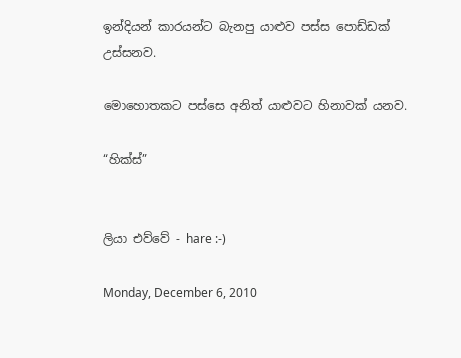ඉන්දියන් කාරයන්ට බැනපු යාළුව පස්ස පොඩ්ඩක් උස්සනව.

මොහොතකට පස්සෙ අනිත් යාළුවට හිනාවක් යනව.

“හික්ස්”


ලියා එව්වේ - hare :-)

Monday, December 6, 2010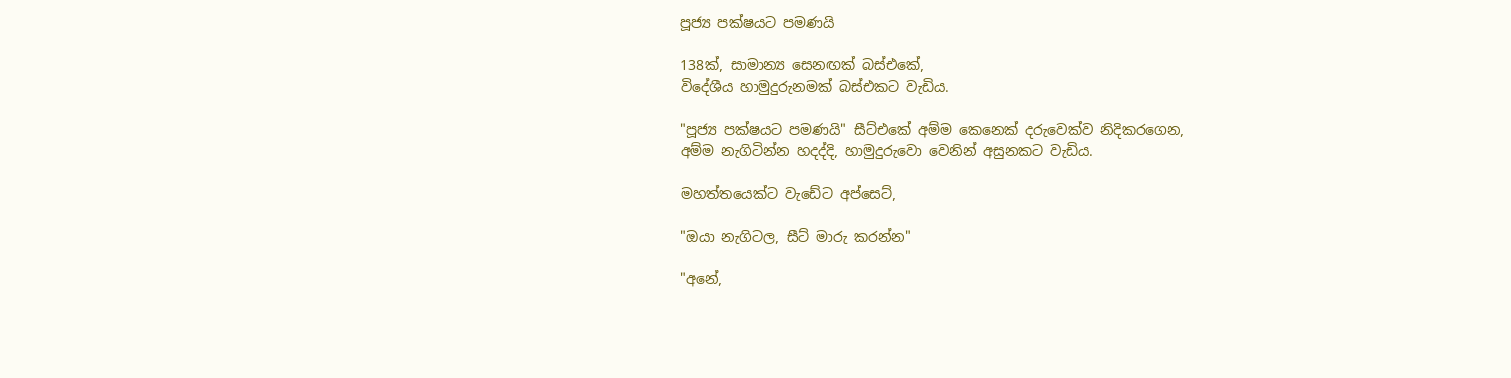පූජ්‍ය පක්ෂයට පමණයි

138ක්, සාමාන්‍ය සෙනඟක් බස්එකේ,
විදේශීය හාමුදුරුනමක් බස්එකට වැඩිය.

"පූජ්‍ය පක්ෂයට පමණයි" සීට්එකේ අම්ම කෙනෙක් දරුවෙක්ව නිදිකරගෙන,
අම්ම නැගිටින්න හදද්දි, හාමුදුරුවො වෙනින් අසුනකට වැඩිය.

මහත්තයෙක්ට වැඩේට අප්සෙට්,

"ඔයා නැගිටල, සීට් මාරු කරන්න"

"අනේ,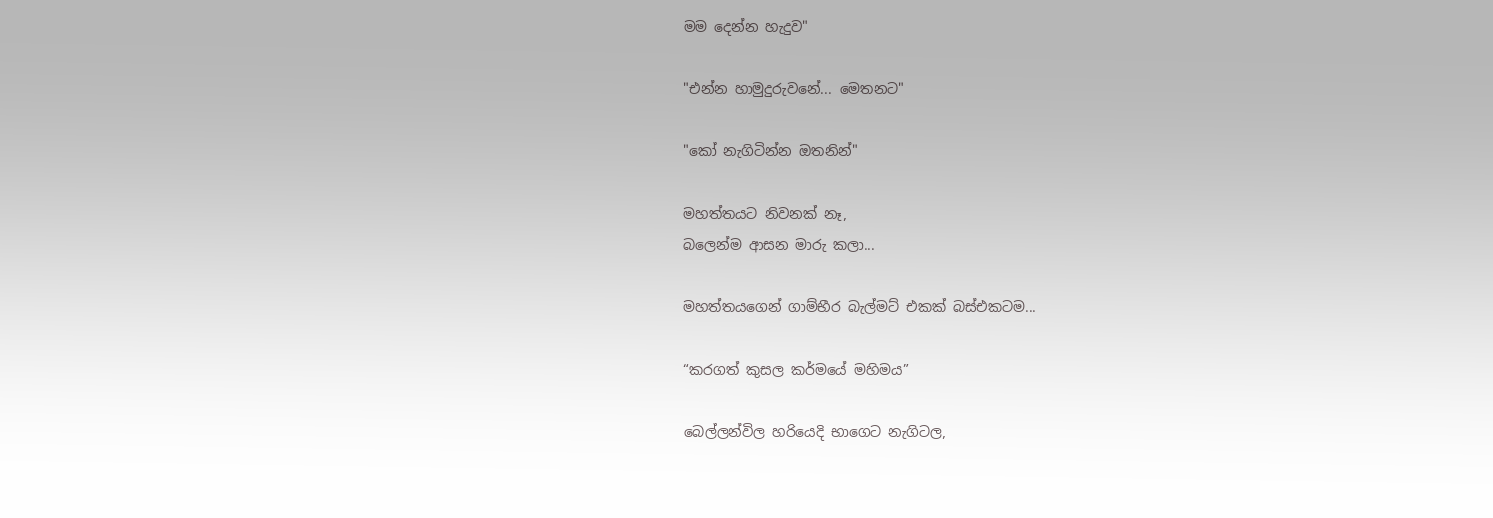මම දෙන්න හැදුව"

"එන්න හාමුදුරුවනේ... මෙතනට"

"කෝ නැගිටින්න ඔතනින්"

මහත්තයට නිවනක් නෑ,
බලෙන්ම ආසන මාරු කලා...

මහත්තයගෙන් ගාම්භීර බැල්මට් එකක් බස්එකටම...

“කරගත් කුසල කර්මයේ මහිමය”

බෙල්ලන්විල හරියෙදි භාගෙට නැගිටල,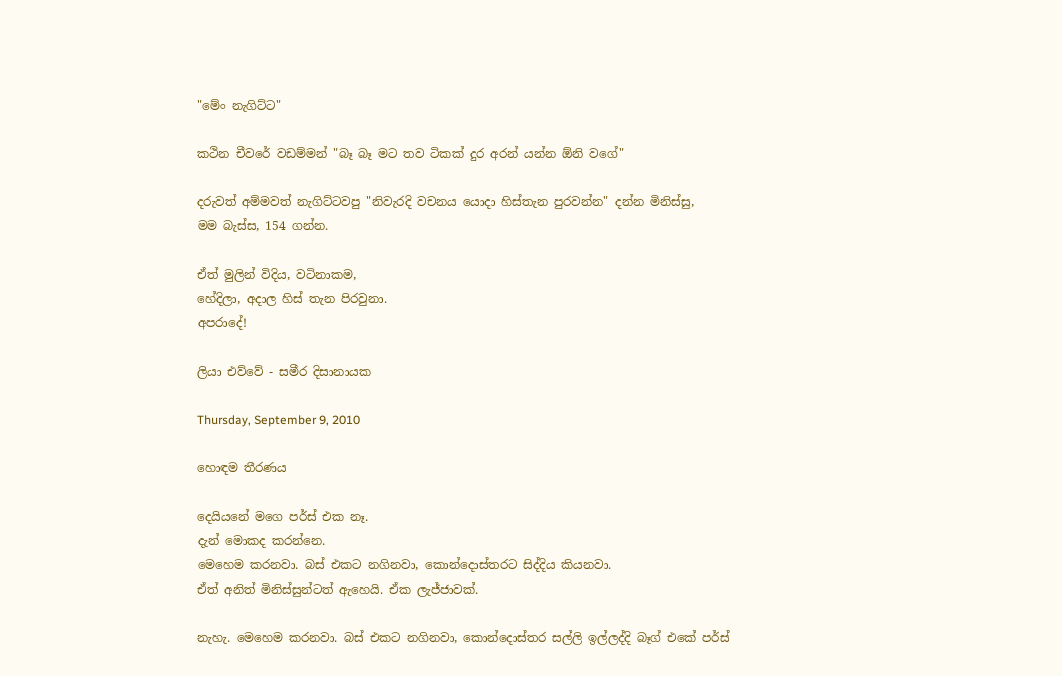"මේං නැගිට්ට"

කථින චීවරේ වඩම්මන් "බෑ බෑ මට තව ටිකක් දුර අරන් යන්න ඕනි වගේ"

දරුවත් අම්මවත් නැගිට්ටවපු "නිවැරදි වචනය යොදා හිස්තැන පුරවන්න" දන්න මිනිස්සු,
මම බැස්ස, 154 ගන්න.

ඒත් මුලින් විදිය, වටිනාකම,
හේදිලා, අදාල හිස් තැන පිරවුනා.
අපරාදේ!

ලියා එව්වේ - සමීර දිසානායක

Thursday, September 9, 2010

හොඳම තීරණය

දෙයියනේ මගෙ පර්ස් එක නෑ.
දැන් මොකද කරන්නෙ.
මෙහෙම කරනවා. බස් එකට නගිනවා, කොන්දොස්තරට සිද්දිය කියනවා.
ඒත් අනිත් මිනිස්සුන්ටත් ඇහෙයි. ඒක ලැජ්ජාවක්.

නැහැ. මෙහෙම කරනවා. බස් එකට නගිනවා, කොන්දොස්තර සල්ලි ඉල්ලද්දි බෑග් එකේ පර්ස්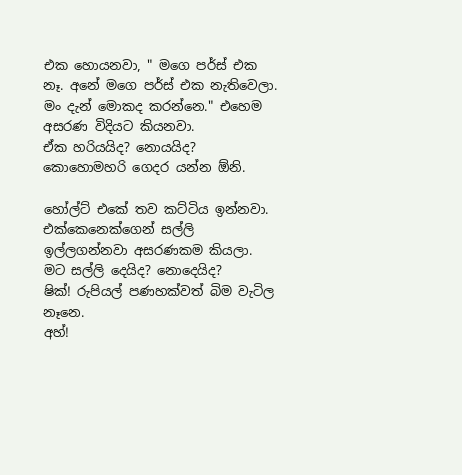එක හොයනවා, " මගෙ පර්ස් එක නෑ. අනේ මගෙ පර්ස් එක නැතිවෙලා.  මං දැන් මොකද කරන්නෙ." එහෙම අසරණ විදියට කියනවා.
ඒක හරියයිද? නොයයිද?
කොහොමහරි ගෙදර යන්න ඕනි.

හෝල්ට් එකේ තව කට්ටිය ඉන්නවා. එක්කෙනෙක්ගෙන් සල්ලි ඉල්ලගන්නවා අසරණකම කියලා.
මට සල්ලි දෙයිද? නොදෙයිද?
ෂික්! රුපියල් පණහක්වත් බිම වැටිල නෑනෙ.
අහ්!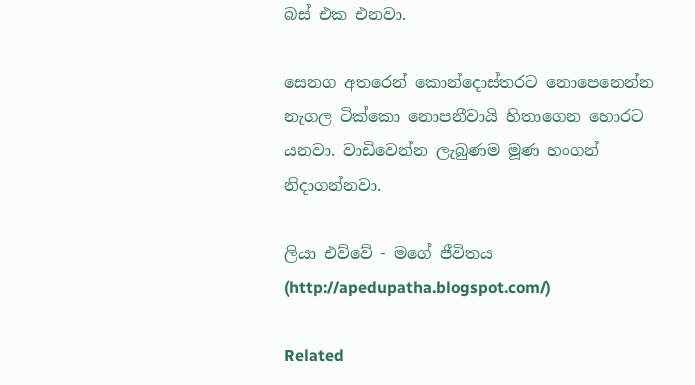බස් එක එනවා.

සෙනග අතරෙන් කොන්දොස්තරට නොපෙනෙන්න නැගල ටික්කො නොපනීවායි හිතාගෙන හොරට යනවා. වාඩිවෙන්න ලැබුණම මූණ හංගන් නිදාගන්නවා.

ලියා එව්වේ - මගේ ජීවිතය (http://apedupatha.blogspot.com/)

Related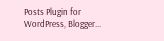Posts Plugin for WordPress, Blogger...